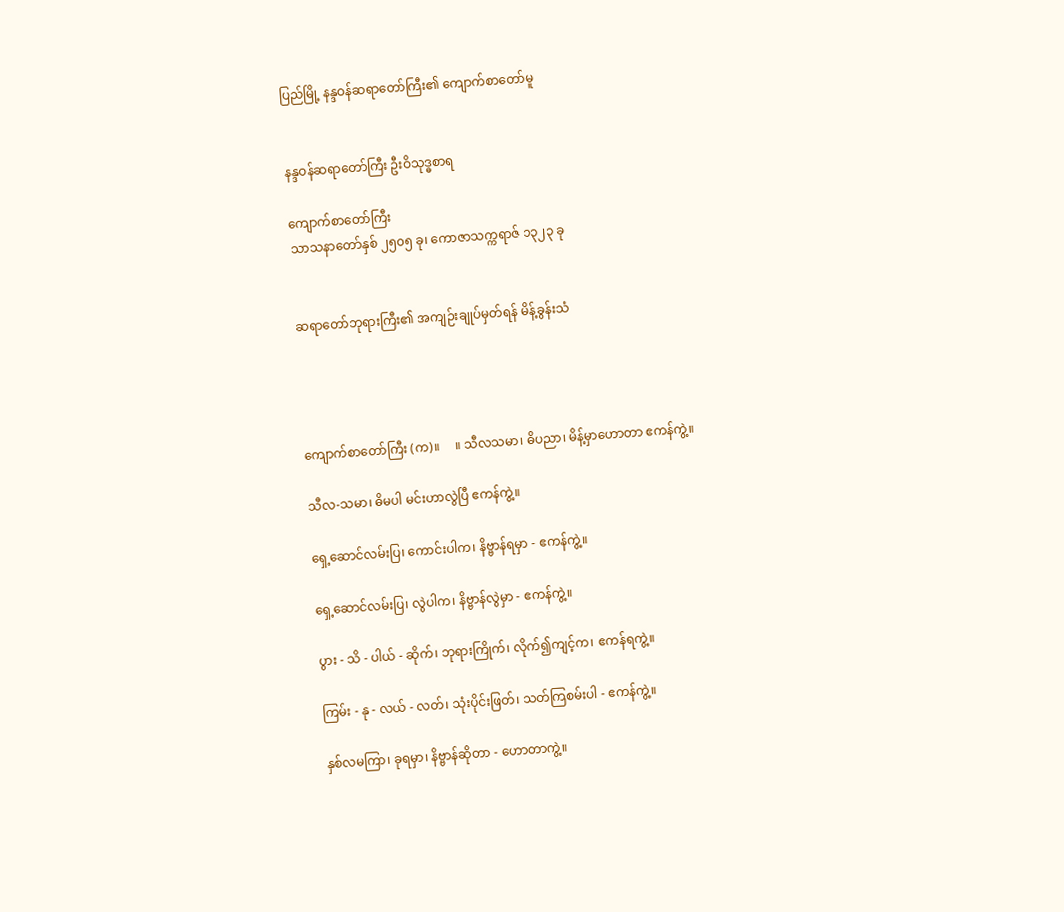ပြည်မြို့ နန္ဒဝန်ဆရာတော်ကြီး၏ ကျောက်စာတော်မူ


နန္ဒဝန်ဆရာတော်ကြီး ဦးဝိသုဒ္ဓစာရ

ကျောက်စာတော်ကြီး
သာသနာတော်နှစ် ၂၅၀၅ ခု၊ ကောဇာသက္ကရာဇ် ၁၃၂၃ ခု


ဆရာတော်ဘုရားကြီး၏ အကျဉ်းချုပ်မှတ်ရန် မိန့်ခွန်းသံ




ကျောက်စာတော်ကြီး (က)။     ။ သီလသမာ၊ ဓိပညာ၊ မိန့်မှာဟောတာ ဧကန်ကွဲ့။

သီလ-သမာ၊ ဓိမပါ မင်းဟာလွဲပြီ ဧကန်ကွဲ့။

ရှေ့ဆောင်လမ်းပြ၊ ကောင်းပါက၊ နိဗ္ဗာန်ရမှာ - ဧကန်ကွဲ့။

ရှေ့ဆောင်လမ်းပြ၊ လွဲပါက၊ နိဗ္ဗာန်လွဲမှာ - ဧကန်ကွဲ့။

ပွား - သိ - ပါယ် - ဆိုက်၊ ဘုရားကြိုက်၊ လိုက်၍ကျင့်က၊ ဧကန်ရကွဲ့။

ကြမ်း - နု - လယ် - လတ်၊ သုံးပိုင်းဖြတ်၊ သတ်ကြစမ်းပါ - ဧကန်ကွဲ့။

နှစ်လမကြာ၊ ခုရမှာ၊ နိဗ္ဗာန်ဆိုတာ - ဟောတာကွဲ့။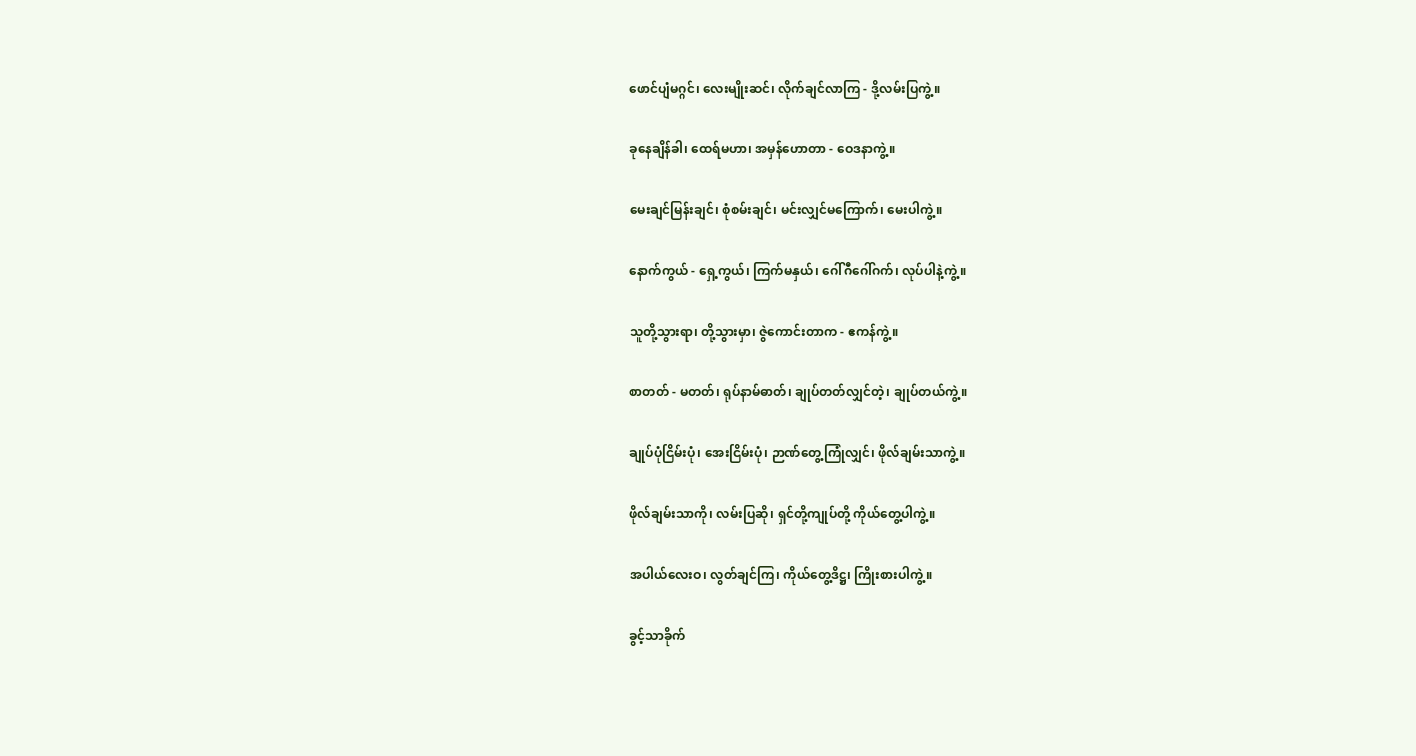ဖောင်ပျံမဂ္ဂင်၊ လေးမျိုးဆင်၊ လိုက်ချင်လာကြ - ဒို့လမ်းပြကွဲ့။

ခုနေချိန်ခါ၊ ထေရ်မဟာ၊ အမှန်ဟောတာ - ဝေဒနာကွဲ့။

မေးချင်မြန်းချင်၊ စုံစမ်းချင်၊ မင်းလျှင်မကြောက်၊ မေးပါကွဲ့။

နောက်ကွယ် - ရှေ့ကွယ်၊ ကြက်မနှယ်၊ ဂေါ်ဂီဂေါ်ဂက်၊ လုပ်ပါနဲ့ကွဲ့။

သူတို့သွားရာ၊ တို့သွားမှာ၊ ဇွဲကောင်းတာက - ဧကန်ကွဲ့။

စာတတ် - မတတ်၊ ရုပ်နာမ်ဓာတ်၊ ချုပ်တတ်လျှင်တဲ့၊ ချုပ်တယ်ကွဲ့။

ချုပ်ပုံငြိမ်းပုံ၊ အေးငြိမ်းပုံ၊ ဉာဏ်တွေ့ကြုံလျှင်၊ ဖိုလ်ချမ်းသာကွဲ့။

ဖိုလ်ချမ်းသာကို၊ လမ်းပြဆို၊ ရှင်တို့ကျုပ်တို့ ကိုယ်တွေ့ပါကွဲ့။

အပါယ်လေးဝ၊ လွတ်ချင်ကြ၊ ကိုယ်တွေ့ဒိဋ္ဌ၊ ကြိုးစားပါကွဲ့။

ခွင့်သာခိုက်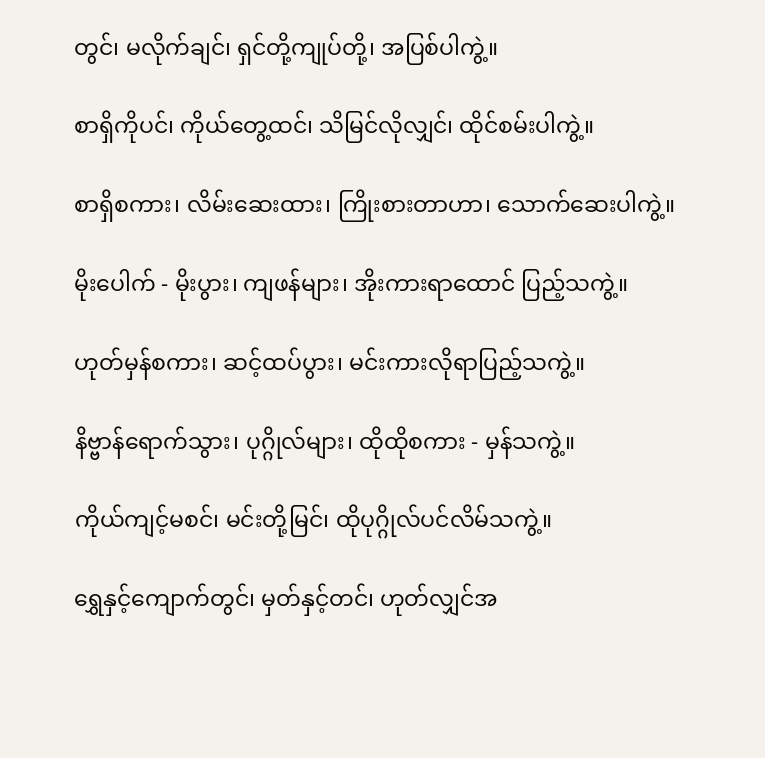တွင်၊ မလိုက်ချင်၊ ရှင်တို့ကျုပ်တို့၊ အပြစ်ပါကွဲ့။

စာရှိကိုပင်၊ ကိုယ်တွေ့ထင်၊ သိမြင်လိုလျှင်၊ ထိုင်စမ်းပါကွဲ့။

စာရှိစကား၊ လိမ်းဆေးထား၊ ကြိုးစားတာဟာ၊ သောက်ဆေးပါကွဲ့။

မိုးပေါက် - မိုးပွား၊ ကျဖန်များ၊ အိုးကားရာထောင် ပြည့်သကွဲ့။

ဟုတ်မှန်စကား၊ ဆင့်ထပ်ပွား၊ မင်းကားလိုရာပြည့်သကွဲ့။

နိဗ္ဗာန်ရောက်သွား၊ ပုဂ္ဂိုလ်များ၊ ထိုထိုစကား - မှန်သကွဲ့။

ကိုယ်ကျင့်မစင်၊ မင်းတို့မြင်၊ ထိုပုဂ္ဂိုလ်ပင်လိမ်သကွဲ့။

ရွှေနှင့်ကျောက်တွင်၊ မှတ်နှင့်တင်၊ ဟုတ်လျှင်အ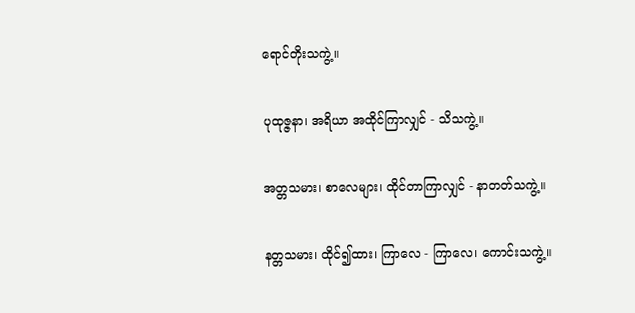ရောင်တိုးသကွဲ့။

ပုထုဇ္ဇနာ၊ အရိယာ အထိုင်ကြာလျှင် - သိသကွဲ့။

အတ္တသမား၊ စာလေများ၊ ထိုင်တာကြာလျှင် - နာတတ်သကွဲ့။

နတ္တသမား၊ ထိုင်၍ထား၊ ကြာလေ - ကြာလေ၊ ကောင်းသကွဲ့။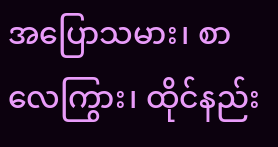အပြောသမား၊ စာလေကြွား၊ ထိုင်နည်း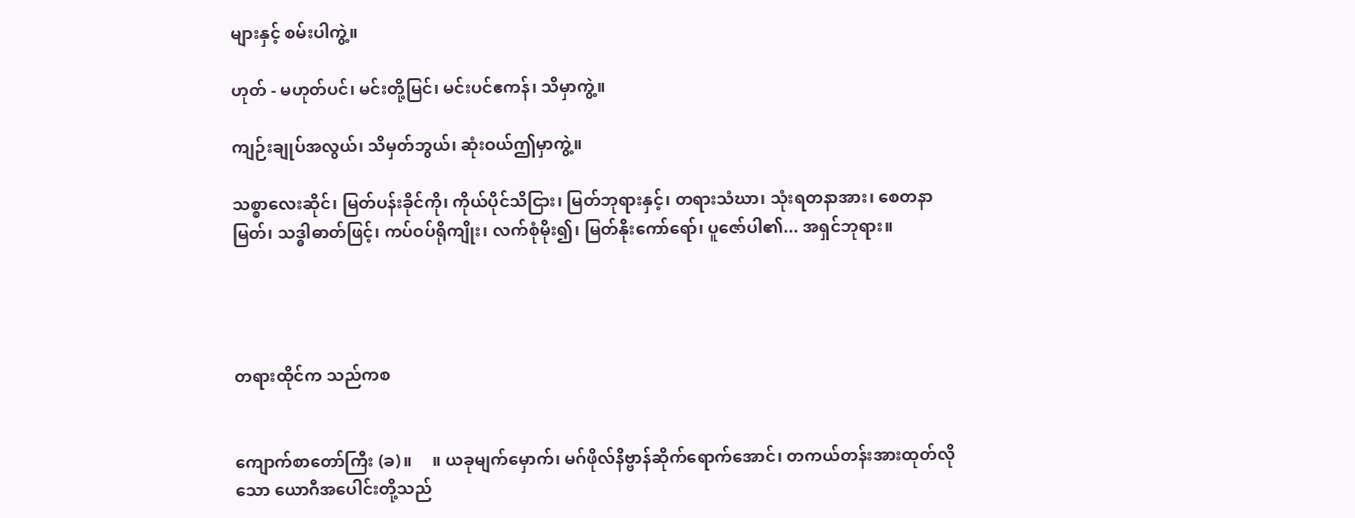များနှင့် စမ်းပါကွဲ့။

ဟုတ် - မဟုတ်ပင်၊ မင်းတို့မြင်၊ မင်းပင်ဧကန်၊ သိမှာကွဲ့။

ကျဉ်းချုပ်အလွယ်၊ သိမှတ်ဘွယ်၊ ဆုံးဝယ်ဤမှာကွဲ့။

သစ္စာလေးဆိုင်၊ မြတ်ပန်းခိုင်ကို၊ ကိုယ်ပိုင်သိငြား၊ မြတ်ဘုရားနှင့်၊ တရားသံဃာ၊ သုံးရတနာအား၊ စေတနာမြတ်၊ သဒ္ဓါဓာတ်ဖြင့်၊ ကပ်ဝပ်ရိုကျိုး၊ လက်စုံမိုး၍၊ မြတ်နိုးကော်ရော်၊ ပူဇော်ပါ၏... အရှင်ဘုရား။




တရားထိုင်က သည်ကစ


ကျောက်စာတော်ကြီး (ခ)။     ။ ယခုမျက်မှောက်၊ မဂ်ဖိုလ်နိဗ္ဗာန်ဆိုက်ရောက်အောင်၊ တကယ်တန်းအားထုတ်လိုသော ယောဂီအပေါင်းတို့သည်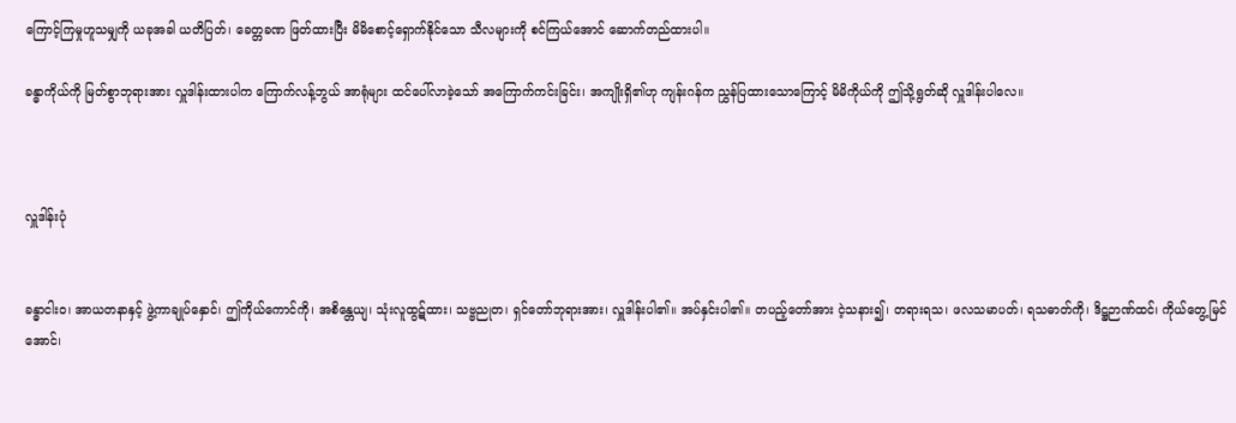ကြောင့်ကြမှုဟူသမျှကို ယခုအခါ ယတိပြတ်၊ ခေတ္တခဏ ဖြတ်ထားပြီး မိမိစောင့်ရှောက်နိုင်သော သီလများကို စင်ကြယ်အောင် ဆောက်တည်ထားပါ။

ခန္ဓာကိုယ်ကို မြတ်စွာဘုရားအား လှူဒါန်းထားပါက ကြောက်လန့်ဘွယ် အာရုံများ ထင်ပေါ်လာခဲ့သော် အကြောက်ကင်းခြင်း၊ အကျိုးရှိ၏ဟု ကျန်းဂန်က ညွှန်ပြထားသောကြောင့် မိမိကိုယ်ကို ဤသို့ရွတ်ဆို လှူဒါန်းပါလေ။



လှူဒါန်းပုံ


ခန္ဓာငါးဝ၊ အာယတနာနှင့် ဖွဲ့ကာချုပ်နှောင်၊ ဤကိုယ်ကောင်ကို၊ အစိန္တေယျ၊ သုံးလူထွဋ်ထား၊ သဗ္ဗညုတ၊ ရှင်တော်ဘုရားအား၊ လှူဒါန်းပါ၏။ အပ်နှင်းပါ၏။ တပည့်တော်အား ငဲ့သနား၍၊ တရားရသ၊ ဖလသမာပတ်၊ ရသဓာတ်ကို၊ ဒိဋ္ဌဉာဏ်ထင်၊ ကိုယ်တွေ့မြင်အောင်၊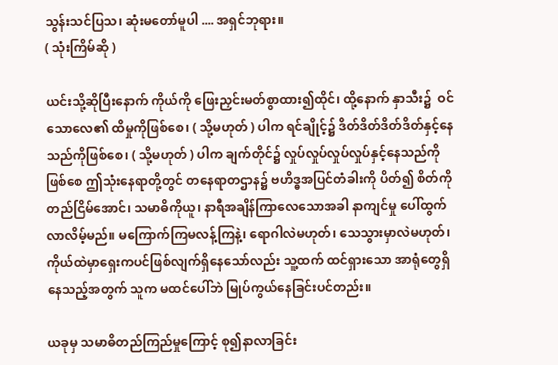သွန်းသင်ပြသ၊ ဆုံးမတော်မူပါ .... အရှင်ဘုရား။
( သုံးကြိမ်ဆို )

ယင်းသို့ဆိုပြီးနောက် ကိုယ်ကို ဖြေးညှင်းမတ်စွာထား၍ထိုင်၊ ထို့နောက် နှာသီး၌  ဝင်သောလေ၏ ထိမှုကိုဖြစ်စေ၊ ( သို့မဟုတ် ) ပါက ရင်ချိုင့်၌ ဒိတ်ဒိတ်ဒိတ်ဒိတ်နှင့်နေသည်ကိုဖြစ်စေ၊ ( သို့မဟုတ် ) ပါက ချက်တိုင်၌ လှုပ်လှုပ်လှုပ်လှုပ်နှင့်နေသည်ကိုဖြစ်စေ ဤသုံးနေရာတို့တွင် တနေရာတဌာန၌ ဗဟိဒ္ဓအပြင်တံခါးကို ပိတ်၍ စိတ်ကိုတည်ငြိမ်အောင်၊ သမာဓိကိုယူ၊ နာရီအချိန်ကြာလေသောအခါ နာကျင်မှု ပေါ်ထွက်လာလိမ့်မည်။ မကြောက်ကြမလန့်ကြနဲ့၊ ရောဂါလဲမဟုတ်၊ သေသွားမှာလဲမဟုတ်၊ ကိုယ်ထဲမှာရှေးကပင်ဖြစ်လျက်ရှိနေသော်လည်း သူ့ထက် ထင်ရှားသော အာရုံတွေရှိနေသည့်အတွက် သူက မထင်ပေါ်ဘဲ မြုပ်ကွယ်နေခြင်းပင်တည်း။

ယခုမှ သမာဓိတည်ကြည်မှုကြောင့် စု၍နာလာခြင်း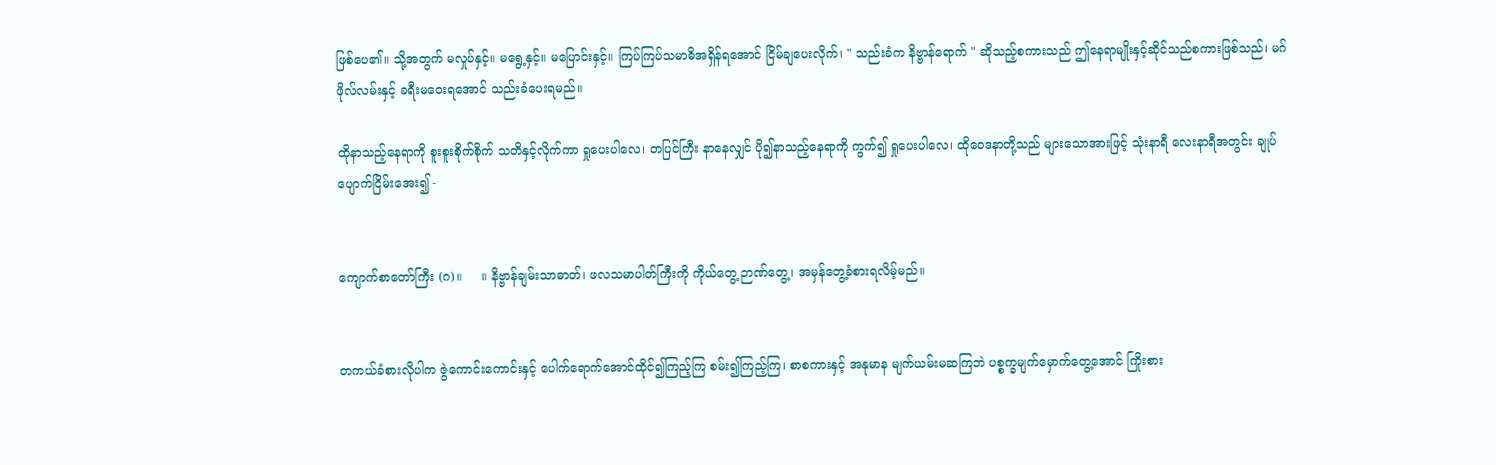ဖြစ်ပေ၏။ သို့အတွက် မလှုပ်နှင့်။ မရွေ့နှင့်။ မပြောင်းနှင့်။ ကြပ်ကြပ်သမာဓိအရှိန်ရအောင် ငြိမ်ချပေးလိုက်၊ " သည်းခံက နိဗ္ဗာန်ရောက် " ဆိုသည့်စကားသည် ဤနေရာမျိုးနှင့်ဆိုင်သည်စကားဖြစ်သည်၊ မဂ်ဖိုလ်လမ်းနှင့် ခရီးမဝေးရအောင် သည်းခံပေးရမည်။

ထိုနာသည့်နေရာကို စူးစူးစိုက်စိုက် သတိနှင့်လိုက်ကာ ရှုပေးပါလေ၊ တပြင်ကြီး နာနေလျှင် ပို၍နာသည့်နေရာကို ကွက်၍ ရှုပေးပါလေ၊ ထိုဝေဒနာတို့သည် များသောအားဖြင့် သုံးနာရီ လေးနာရီအတွင်း ချုပ်ပျောက်ငြိမ်းအေး၍ -


ကျောက်စာတော်ကြီး (ဂ)။     ။ နိဗ္ဗာန်ချမ်းသာဓာတ်၊ ဖလသမာပါတ်ကြီးကို ကိုယ်တွေ့ ဉာဏ်တွေ့၊ အမှန်တွေ့ခံစားရလိမ့်မည်။


တကယ်ခံစားလိုပါက ဇွဲကောင်းကောင်းနှင့် ပေါက်ရောက်အောင်ထိုင်၍ကြည့်ကြ စမ်း၍ကြည့်ကြ၊ စာစကားနှင့် အနုမာန မျက်ယမ်းမဆကြဘဲ ပစ္စက္ခမျက်မှောက်တွေ့အောင် ကြိုးစား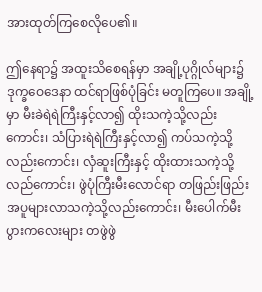အားထုတ်ကြစေလိုပေ၏။

ဤနေရာ၌ အထူးသိစေရန်မှာ အချို့ပုဂ္ဂိုလ်များ၌ ဒုက္ခဝေဒေနာ ထင်ရာဖြစ်ပုံခြင်း မတူကြပေ။ အချို့မှာ မီးခဲရဲရဲကြီးနှင့်လာ၍ ထိုးသကဲ့သို့လည်းကောင်း၊ သံပြားရဲရဲကြီးနှင့်လာ၍ ကပ်သကဲ့သို့လည်းကောင်း၊ လှံဆူးကြီးနှင့် ထိုးထားသကဲ့သို့လည်ကောင်း၊ ဖွဲပုံကြီးမီးလောင်ရာ တဖြည်းဖြည်းအပူများလာသကဲ့သို့လည်းကောင်း၊ မီးပေါက်မီးပွားကလေးများ တဖွဲဖွဲ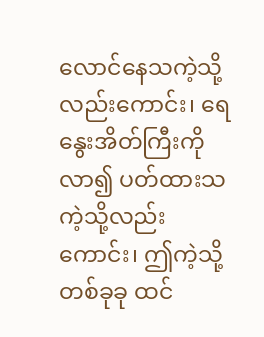လောင်နေသကဲ့သို့လည်းကောင်း၊ ရေနွေးအိတ်ကြီးကိုလာ၍ ပတ်ထားသကဲ့သို့လည်းကောင်း၊ ဤကဲ့သို့ တစ်ခုခု ထင်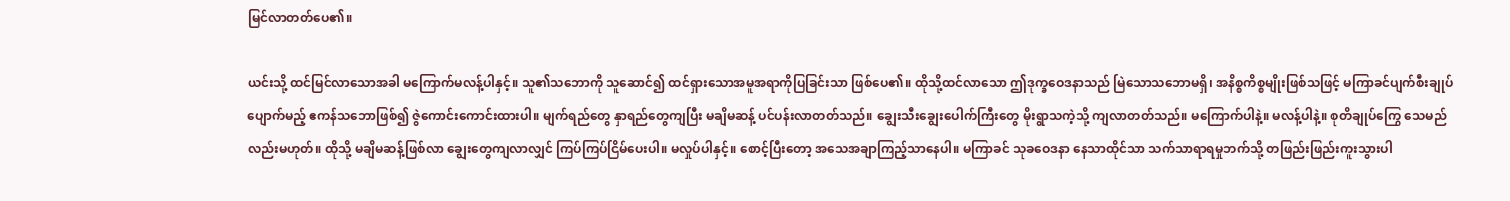မြင်လာတတ်ပေ၏။

ယင်းသို့ ထင်မြင်လာသောအခါ မကြောက်မလန့်ပါနှင့်။ သူ၏သဘောကို သူဆောင်၍ ထင်ရှားသောအမူအရာကိုပြခြင်းသာ ဖြစ်ပေ၏။ ထိုသို့ထင်လာသော ဤဒုက္ခဝေဒနာသည် မြဲသောသဘောမရှိ၊ အနိစ္စကိစ္စမျိုးဖြစ်သဖြင့် မကြာခင်ပျက်စီးချုပ်ပျောက်မည့် ဧကန်သဘောဖြစ်၍ ဇွဲကောင်းကောင်းထားပါ။ မျက်ရည်တွေ နှာရည်တွေကျပြီး မချိမဆန့် ပင်ပန်းလာတတ်သည်။ ချွေးသီးချွေးပေါက်ကြီးတွေ မိုးရွာသကဲ့သို့ ကျလာတတ်သည်။ မကြောက်ပါနဲ့။ မလန့်ပါနဲ့။ စုတိချုပ်ကြွေ သေမည်လည်းမဟုတ်။ ထိုသို့ မချိမဆန့်ဖြစ်လာ ချွေးတွေကျလာလျှင် ကြပ်ကြပ်ငြိမ်ပေးပါ။ မလှုပ်ပါနှင့်။ စောင့်ပြီးတော့ အသေအချာကြည့်သာနေပါ။ မကြာခင် သုခဝေဒနာ နေသာထိုင်သာ သက်သာရာရမှုဘက်သို့ တဖြည်းဖြည်းကူးသွားပါ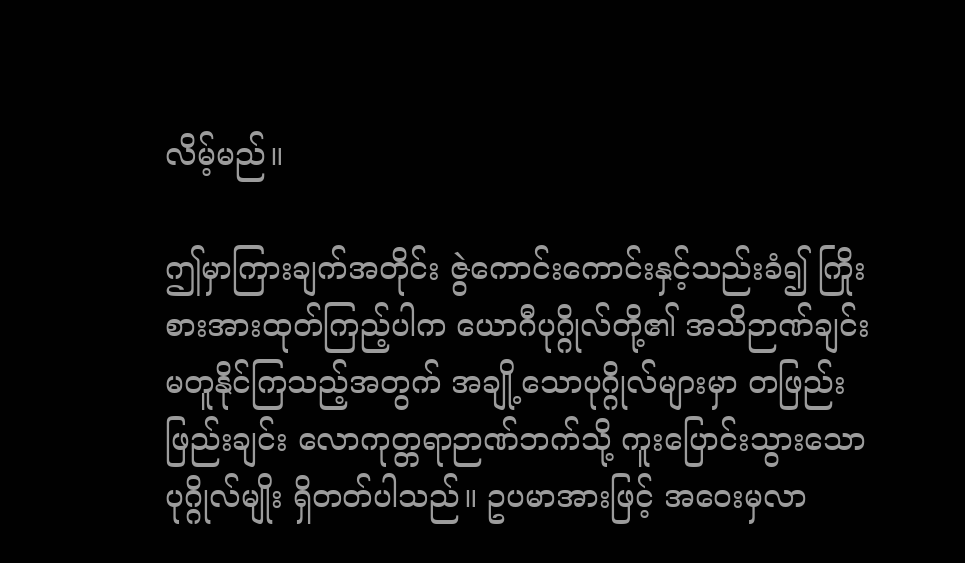လိမ့်မည်။

ဤမှာကြားချက်အတိုင်း ဇွဲကောင်းကောင်းနှင့်သည်းခံ၍ ကြိုးစားအားထုတ်ကြည့်ပါက ယောဂီပုဂ္ဂိုလ်တို့၏ အသိဉာဏ်ချင်းမတူနိုင်ကြသည့်အတွက် အချို့သောပုဂ္ဂိုလ်များမှာ တဖြည်းဖြည်းချင်း လောကုတ္တရာဉာဏ်ဘက်သို့ ကူးပြောင်းသွားသော ပုဂ္ဂိုလ်မျိုး ရှိတတ်ပါသည်။ ဥပမာအားဖြင့် အဝေးမှလာ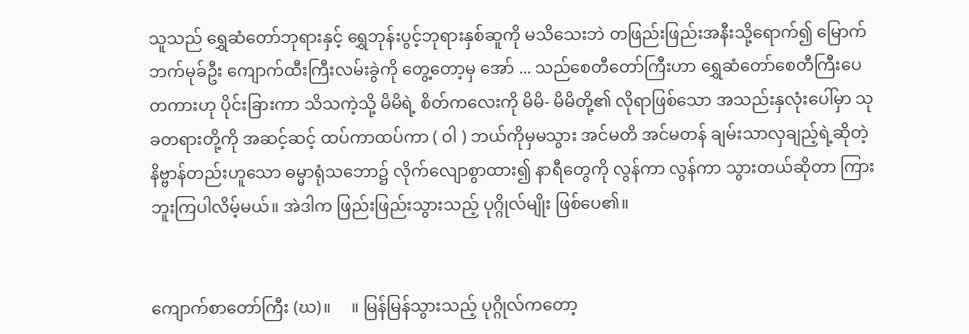သူသည် ရွှေဆံတော်ဘုရားနှင့် ရွှေဘုန်းပွင့်ဘုရားနှစ်ဆူကို မသိသေးဘဲ တဖြည်းဖြည်းအနီးသို့ရောက်၍ မြောက်ဘက်မုခ်ဦး ကျောက်ထီးကြီးလမ်းခွဲကို တွေ့တော့မှ အော် ... သည်စေတီတော်ကြီးဟာ ရွှေဆံတော်စေတီကြီးပေတကားဟု ပိုင်းခြားကာ သိသကဲ့သို့ မိမိရဲ့ စိတ်ကလေးကို မိမိ- မိမိတို့၏ လိုရာဖြစ်သော အသည်းနှလုံးပေါ်မှာ သုခတရားတို့ကို အဆင့်ဆင့် ထပ်ကာထပ်ကာ ( ဝါ ) ဘယ်ကိုမှမသွား အင်မတိ အင်မတန် ချမ်းသာလှချည့်ရဲ့ဆိုတဲ့ နိဗ္ဗာန်တည်းဟူသော ဓမ္မာရုံသဘော၌ လိုက်လျောစွာထား၍ နာရီတွေကို လွန်ကာ လွန်ကာ သွားတယ်ဆိုတာ ကြားဘူးကြပါလိမ့်မယ်။ အဲဒါက ဖြည်းဖြည်းသွားသည့် ပုဂ္ဂိုလ်မျိုး ဖြစ်ပေ၏။


ကျောက်စာတော်ကြီး (ဃ)။     ။ မြန်မြန်သွားသည့် ပုဂ္ဂိုလ်ကတော့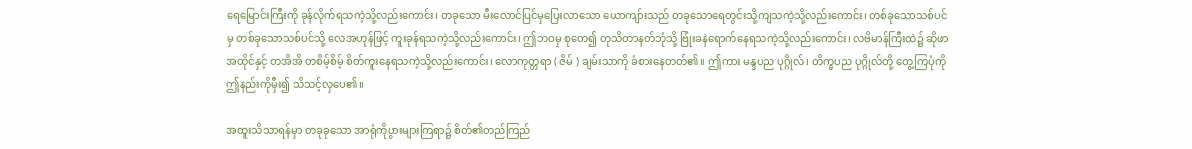ရေမြောင်းကြီးကို ခုန်လိုက်ရသကဲ့သို့လည်းကောင်း၊ တခုသော မီးလောင်ပြင်မှပြေးလာသော ယောကျာ်းသည် တခုသောရေတွင်းသို့ကျသကဲ့သို့လည်းကောင်း၊ တစ်ခုသောသစ်ပင်မှ တစ်ခုသောသစ်ပင်သို့ လေအဟုန်ဖြင့် ကူးခုန်ရသကဲ့သို့လည်းကောင်း၊ ဤဘဝမှ စုတေ၍ တုသိတာနတ်ဘုံသို့ ဗြုံးခနဲရောက်နေရသကဲ့သို့လည်းကောင်း၊ လဗိမာန်ကြီးထဲ၌ ဆိုဖာအထိုင်နှင့် တအိအိ တစိမ့်စိမ့် စိတ်ကူးနေရသကဲ့သို့လည်းကောင်း၊ လောကုတ္တရာ ( ဇိမ် ) ချမ်းသာကို ခံစားနေတတ်၏။ ဤကား မန္ဒပည ပုဂ္ဂိုလ်၊ တိက္ခပည ပုဂ္ဂိုလ်တို့ တွေ့ကြပုံကို ဤနည်းကိုမှီး၍ သိသင့်လှပေ၏။

အထူးသိသာရန်မှာ တခုခုသော အာရုံကိုပွားများကြရာ၌ စိတ်၏တည်ကြည်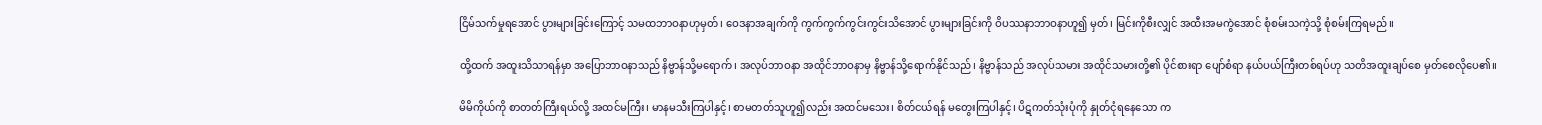ငြိမ်သက်မှုရအောင် ပွားများခြင်းကြောင့် သမထဘာဝနာဟုမှတ်၊ ဝေဒနာအချက်ကို ကွက်ကွက်ကွင်းကွင်းသိအောင် ပွားများခြင်းကို ဝိပဿနာဘာဝနာဟူ၍ မှတ်၊ မြင်းကိုစီးလျှင် အထီးအမကွဲအောင် စုံစမ်းသကဲ့သို့ စုံစမ်းကြရမည်။

ထို့ထက် အထူးသိသာရန်မှာ အပြောဘာဝနာသည် နိဗ္ဗာန်သို့မရောက်၊ အလုပ်ဘာဝနာ အထိုင်ဘာဝနာမှ နိဗ္ဗာန်သို့ရောက်နိုင်သည်၊ နိဗ္ဗာန်သည် အလုပ်သမား အထိုင်သမားတို့၏ ပိုင်စားရာ ပျော်စံရာ နယ်ပယ်ကြီးတစ်ရပ်ဟု သတိအထူးချပ်စေ မှတ်စေလိုပေ၏။

မိမိကိုယ်ကို စာတတ်ကြီးရယ်လို့ အထင်မကြီး၊ မာနမသီးကြပါနှင့်၊ စာမတတ်သူဟူ၍လည်း အထင်မသေး၊ စိတ်ငယ်ရန် မတွေးကြပါနှင့်၊ ပိဋကတ်သုံးပုံကို နှုတ်ငုံရနေသော က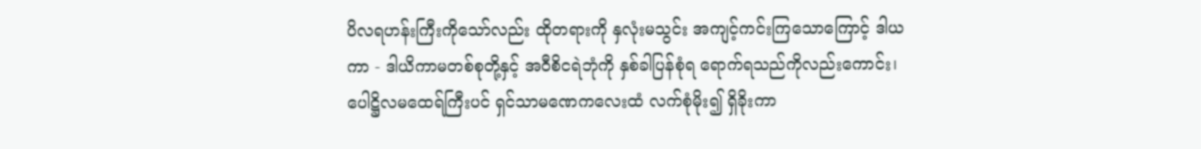ပိလရဟန်းကြီးကိုသော်လည်း ထိုတရားကို နှလုံးမသွင်း အကျင့်ကင်းကြသောကြောင့် ဒါယကာ - ဒါယိကာမတစ်စုတို့နှင့် အဝီစိငရဲဘုံကို နှစ်ခါပြန်စုံရ ရောက်ရသည်ကိုလည်းကောင်း၊ ပေါဋ္ဌိလမထေရ်ကြီးပင် ရှင်သာမဏေကလေးထံ လက်စုံမိုး၍ ရှိခိုးကာ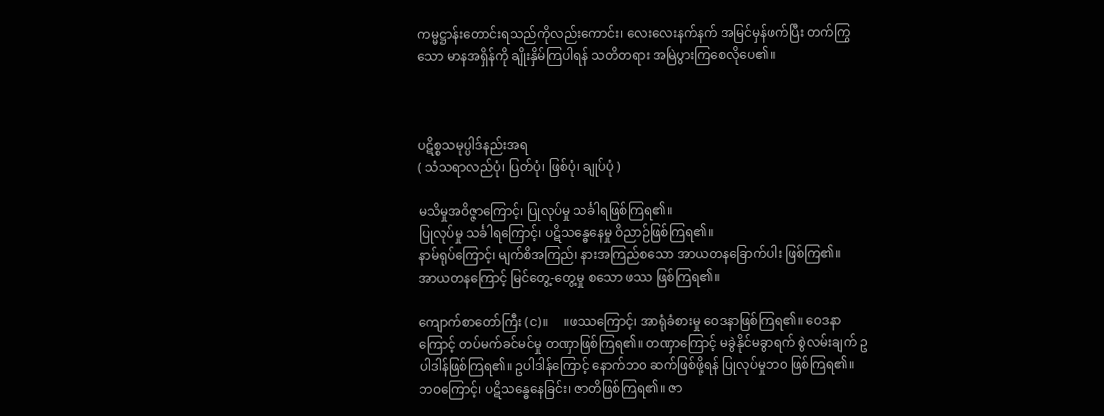ကမ္မဋ္ဌာန်းတောင်းရသည်ကိုလည်းကောင်း၊ လေးလေးနက်နက် အမြင်မှန်ဖက်ပြီး တက်ကြွသော မာနအရှိန်ကို ချိုးနှိမ်ကြပါရန် သတိတရား အမြဲပွားကြစေလိုပေ၏။



ပဋိစ္စသမုပ္ပါဒ်နည်းအရ
( သံသရာလည်ပုံ၊ ပြတ်ပုံ၊ ဖြစ်ပုံ၊ ချုပ်ပုံ )

မသိမှုအဝိဇ္ဇာကြောင့်၊ ပြုလုပ်မှု သင်္ခါရဖြစ်ကြရ၏။
ပြုလုပ်မှု သင်္ခါရကြောင့်၊ ပဋိသန္ဓေနေမှု ဝိညာဉ်ဖြစ်ကြရ၏။
နာမ်ရုပ်ကြောင့်၊ မျက်စိအကြည်၊ နားအကြည်စသော အာယတနခြောက်ပါး ဖြစ်ကြ၏။
အာယတနကြောင့် မြင်တွေ့-တွေ့မှု စသော ဖဿ ဖြစ်ကြရ၏။

ကျောက်စာတော်ကြီး (င)။     ။ဖဿကြောင့်၊ အာရုံခံစားမှု ဝေဒနာဖြစ်ကြရ၏။ ဝေဒနာကြောင့် တပ်မက်ခင်မင်မှု တဏှာဖြစ်ကြရ၏။ တဏှာကြောင့် မခွဲနိုင်မခွာရက် စွဲလမ်းချက် ဥပါဒါန်ဖြစ်ကြရ၏။ ဥပါဒါန်ကြောင့် နောက်ဘ၀ ဆက်ဖြစ်ဖို့ရန် ပြုလုပ်မှုဘ၀ ဖြစ်ကြရ၏။ ဘဝကြောင့်၊ ပဋိသန္ဓေနေခြင်း၊ ဇာတိဖြစ်ကြရ၏။ ဇာ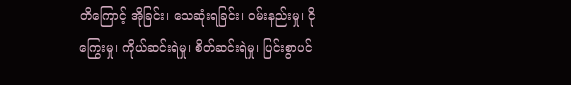တိကြောင့် အိုခြင်း၊ သေဆုံးရခြင်း၊ ဝမ်းနည်းမှု၊ ငိုကြွေးမှု၊ ကိုယ်ဆင်းရဲမှု၊ စိတ်ဆင်းရဲမှု၊ ပြင်းစွာပင်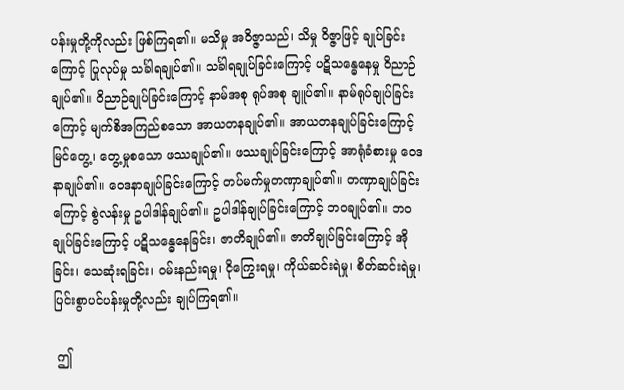ပန်းမှုတို့ကိုလည်း ဖြစ်ကြရ၏။ မသိမှု အဝိဇ္ဇာသည်၊ သိမှု ဝိဇ္ဇာဖြင့် ချုပ်ခြင်းကြောင့် ပြုလုပ်မှု သင်္ခါရချုပ်၏။ သင်္ခါရချုပ်ခြင်းကြောင့် ပဋိသန္ဓေနေမှု ဝိညာဉ်ချုပ်၏။ ဝိညာဉ်ချုပ်ခြင်းကြောင့် နာမ်အစု ရုပ်အစု ချူပ်၏။ နာမ်ရုပ်ချုပ်ခြင်းကြောင့် မျက်စိအကြည်စသော အာယတနချုပ်၏။ အာယတနချုပ်ခြင်းကြောင့် မြင်တွေ့၊ တွေ့မှုစသော ဖဿချုပ်၏။ ဖဿချုပ်ခြင်းကြောင့် အာရုံခံစားမှု ဝေဒနာချုပ်၏။ ဝေဒနာချုပ်ခြင်းကြောင့် တပ်မက်မှုတဏှာချုပ်၏။ တဏှာချုပ်ခြင်းကြောင့် စွဲလန်းမှု ဥပါဒါန်ချုပ်၏။ ဥပါဒါန်ချုပ်ခြင်းကြောင့် ဘဝချုပ်၏။ ဘဝချုပ်ခြင်းကြောင့် ပဋိသန္ဓေနေခြင်း၊ ဇာတိချုပ်၏။ ဇာတိချုပ်ခြင်းကြောင့် အိုခြင်း၊ သေဆုံးရခြင်း၊ ဝမ်းနည်းရမှု၊ ငိုကြွေးရမှု၊ ကိုယ်ဆင်းရဲမှု၊ စိတ်ဆင်းရဲမှု၊ ပြင်းစွာပင်ပန်းမှုတို့လည်း ချုပ်ကြရ၏။

 ဤ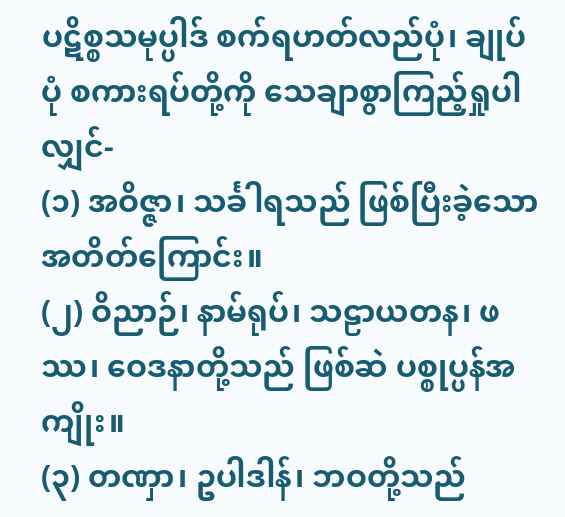ပဋိစ္စသမုပ္ပါဒ် စက်ရဟတ်လည်ပုံ၊ ချုပ်ပုံ စကားရပ်တို့ကို သေချာစွာကြည့်ရှုပါလျှင်-
(၁) အဝိဇ္ဇာ၊ သင်္ခါရသည် ဖြစ်ပြီးခဲ့သော အတိတ်ကြောင်း။
(၂) ဝိညာဉ်၊ နာမ်ရုပ်၊ သဠာယတန၊ ဖဿ၊ ဝေဒနာတို့သည် ဖြစ်ဆဲ ပစ္စုပ္ပန်အကျိုး။
(၃) တဏှာ၊ ဥပါဒါန်၊ ဘဝတို့သည်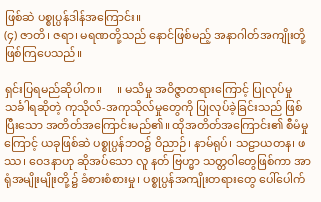ဖြစ်ဆဲ ပစ္စုပ္ပန်ဒါန်အကြောင်း။
(၄) ဇာတိ၊ ဇရာ၊ မရဏတို့သည် နောင်ဖြစ်မည့် အနာဂါတ်အကျိုးတို့ ဖြစ်ကြပေသည်။

ရှင်းပြရမည်ဆိုပါက။     ။ မသိမှု အဝိဇ္ဇာတရားကြောင့် ပြုလုပ်မှု သင်္ခါရဆိုတဲ့ ကုသိုလ်-အကုသိုလ်မှုတွေကို ပြုလုပ်ခဲ့ခြင်းသည် ဖြစ်ပြီးသော အတိတ်အကြောင်းမည်၏။ ထိုအတိတ်အကြောင်း၏ စီမံမှုကြောင့် ယခုဖြစ်ဆဲ ပစ္စုပ္ပန်ဘဝ၌ ဝိညာဉ်၊ နာမ်ရုပ်၊ သဠာယတန၊ ဖဿ၊ ဝေဒနာဟု ဆိုအပ်သော လူ နတ် ဗြဟ္မာ သတ္တဝါတွေဖြစ်ကာ အာရုံအမျိုးမျိုးတို့၌ ခံစားစံစားမှု၊ ပစ္စုပ္ပန်အကျိုးတရားတွေ ပေါ်ပေါက်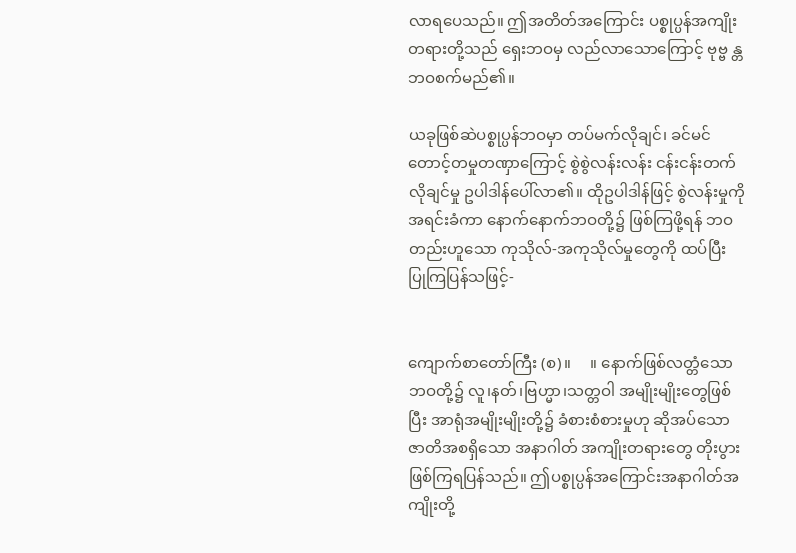လာရပေသည်။ ဤအတိတ်အကြောင်း ပစ္စုပ္ပန်အကျိုးတရားတို့သည် ရှေးဘဝမှ လည်လာသောကြောင့် ဗုဗ္ဗ န္တဘဝစက်မည်၏။

ယခုဖြစ်ဆဲပစ္စုပ္ပန်ဘဝမှာ တပ်မက်လိုချင်၊ ခင်မင်တောင့်တမှုတဏှာကြောင့် စွဲစွဲလန်းလန်း ငန်းငန်းတက်လိုချင်မှု ဥပါဒါန်ပေါ်လာ၏။ ထိုဥပါဒါန်ဖြင့် စွဲလန်းမှုကို အရင်းခံကာ နောက်နောက်ဘဝတို့၌ ဖြစ်ကြဖို့ရန် ဘဝတည်းဟူသော ကုသိုလ်-အကုသိုလ်မှုတွေကို ထပ်ပြီး ပြုကြပြန်သဖြင့်-


ကျောက်စာတော်ကြီး (စ)။     ။ နောက်ဖြစ်လတ္တံသော ဘဝတို့၌ လူ၊နတ်၊ဗြဟ္မာ၊သတ္တဝါ အမျိုးမျိုးတွေဖြစ်ပြီး အာရုံအမျိုးမျိုးတို့၌ ခံစားစံစားမှုဟု ဆိုအပ်သော ဇာတိအစရှိသော အနာဂါတ် အကျိုးတရားတွေ တိုးပွားဖြစ်ကြရပြန်သည်။ ဤပစ္စုပ္ပန်အကြောင်းအနာဂါတ်အကျိုးတို့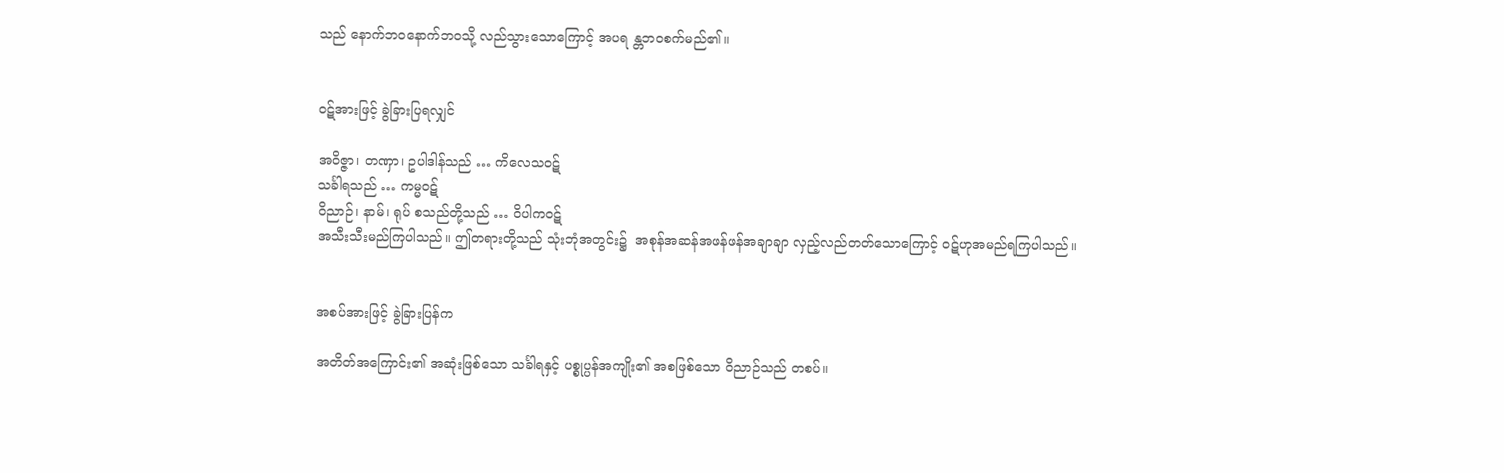သည် နောက်ဘဝနောက်ဘဝသို့ လည်သွားသောကြောင့် အပရ န္တဘဝစက်မည်၏။


ဝဋ်အားဖြင့် ခွဲခြားပြရလျှင်

အဝိဇ္ဇာ၊ တဏှာ၊ ဥပါဒါန်သည် … ကိလေသဝဋ်
သင်္ခါရသည် … ကမ္မဝဋ်
ဝိညာဉ်၊ နာမ်၊ ရုပ် စသည်တို့သည် … ဝိပါကဝဋ်
အသီးသီးမည်ကြပါသည်။ ဤတရားတို့သည် သုံးဘုံအတွင်း၌  အစုန်အဆန်အဖန်ဖန်အချာချာ လှည့်လည်တတ်သောကြောင့် ဝဋ်ဟုအမည်ရကြပါသည်။


အစပ်အားဖြင့် ခွဲခြားပြန်က

အတိတ်အကြောင်း၏ အဆုံးဖြစ်သော သင်္ခါရနှင့် ပစ္စုပ္ပန်အကျိုး၏ အစဖြစ်သော ဝိညာဉ်သည် တစပ်။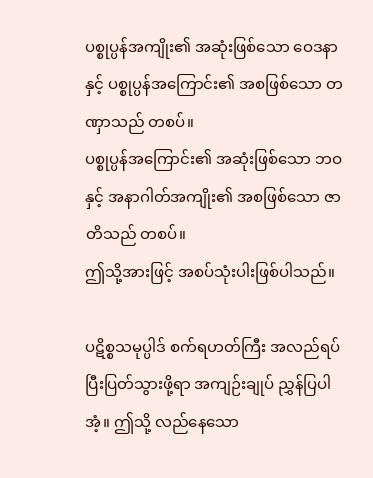ပစ္စုပ္ပန်အကျိုး၏ အဆုံးဖြစ်သော ဝေဒနာနှင့် ပစ္စုပ္ပန်အကြောင်း၏ အစဖြစ်သော တဏှာသည် တစပ်။
ပစ္စုပ္ပန်အကြောင်း၏ အဆုံးဖြစ်သော ဘဝနှင့် အနာဂါတ်အကျိုး၏ အစဖြစ်သော ဇာတိသည် တစပ်။
ဤသို့အားဖြင့် အစပ်သုံးပါးဖြစ်ပါသည်။

ပဋိစ္စသမုပ္ပါဒ် စက်ရဟတ်ကြီး အလည်ရပ် ပြီးပြတ်သွားဖို့ရာ အကျဉ်းချုပ် ညွှန်ပြပါအံ့။ ဤသို့ လည်နေသော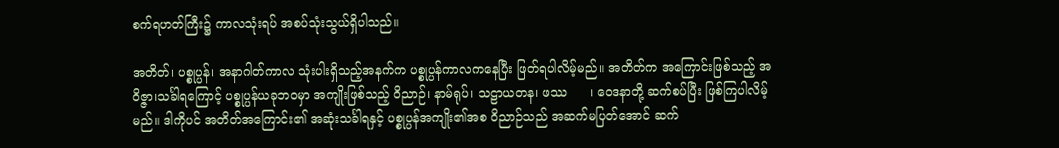စက်ရဟတ်ကြီး၌ ကာလသုံးရပ် အစပ်သုံးသွယ်ရှိပါသည်။

အတိတ်၊ ပစ္စုပ္ပန်၊ အနာဂါတ်ကာလ သုံးပါးရှိသည့်အနက်က ပစ္စုပ္ပန်ကာလကနေပြီး ဖြတ်ရပါလိမ့်မည်။ အတိတ်က အကြောင်းဖြစ်သည့် အဝိဇ္ဇာ၊သင်္ခါရကြောင့် ပစ္စုပ္ပန်ယခုဘဝမှာ အကျိုးဖြစ်သည့် ဝိညာဉ်၊ နာမ်ရုပ်၊ သဠာယတန၊ ဖဿ      ၊ ဝေဒနာတို့ ဆက်စပ်ပြီး ဖြစ်ကြပါလိမ့်မည်။ ဒါကိုပင် အတိတ်အကြောင်း၏ အဆုံးသင်္ခါရနှင့် ပစ္စုပ္ပန်အကျိုး၏အစ ဝိညာဉ်သည် အဆက်မပြတ်အောင် ဆက်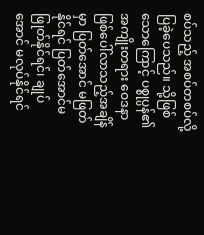စပ်သည့် အစပ်တစပ်လို့ ပြခဲ့ပေသည်။ သို့ဖြစ်သောကြောင့် ပစ္စုပ္ပန်၏ အကျိုးတရား ဝေဒနာ ဖြစ်ပေါ်လာသည့်အချိန်မှာ ပြတ်အောင် မဖြတ်နိုင်ရင် ပြတ်အောင်မဖြုတ်နိုင်ရင်၊ ချုပ်အောင် မလုပ်နိုင်ရင်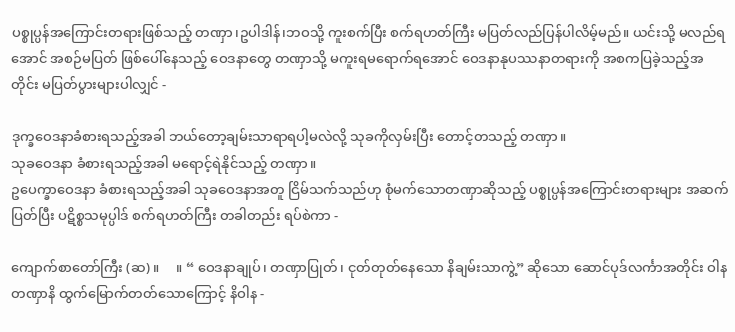ပစ္စုပ္ပန်အကြောင်းတရားဖြစ်သည့် တဏှာ၊ဥပါဒါန်၊ဘဝသို့ ကူးစက်ပြီး စက်ရဟတ်ကြီး မပြတ်လည်ပြန်ပါလိမ့်မည်။ ယင်းသို့ မလည်ရအောင် အစဉ်မပြတ် ဖြစ်ပေါ်နေသည့် ဝေဒနာတွေ တဏှာသို့ မကူးရမရောက်ရအောင် ဝေဒနာနုပဿနာတရားကို အစကပြခဲ့သည့်အတိုင်း မပြတ်ပွားများပါလျှင် -

ဒုက္ခဝေဒနာခံစားရသည့်အခါ ဘယ်တော့ချမ်းသာရာရပါ့မလဲလို့ သုခကိုလှမ်းပြီး တောင့်တသည့် တဏှာ။
သုခဝေဒနာ ခံစားရသည့်အခါ မရောင့်ရဲနိုင်သည့် တဏှာ။
ဥပေက္ခာဝေဒနာ ခံစားရသည့်အခါ သုခဝေဒနာအတူ ငြိမ်သက်သည်ဟု စုံမက်သောတဏှာဆိုသည့် ပစ္စုပ္ပန်အကြောင်းတရားများ အဆက်ပြတ်ပြီး ပဋိစ္စသမုပ္ပါဒ် စက်ရဟတ်ကြီး တခါတည်း ရပ်စဲကာ -

ကျောက်စာတော်ကြီး (ဆ) ။     ။ “ ဝေဒနာချုပ်၊ တဏှာပြုတ်၊ ငုတ်တုတ်နေသော နိချမ်းသာကွဲ့” ဆိုသော ဆောင်ပုဒ်လင်္ကာအတိုင်း ဝါန တဏှာနိ ထွက်မြောက်တတ်သောကြောင့် နိဝါန -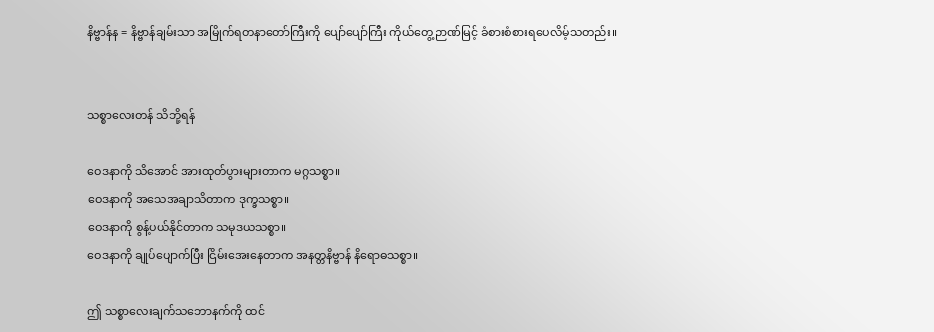နိဗ္ဗာန်န = နိဗ္ဗာန်ချမ်းသာ အမြိုက်ရတနာတော်ကြီးကို ပျော်ပျော်ကြီး ကိုယ်တွေ့ဉာဏ်မြင့် ခံစားစံစားရပေလိမ့်သတည်း။


သစ္စာလေးတန် သိဘို့ရန်

ဝေဒနာကို သိအောင် အားထုတ်ပွားများတာက မဂ္ဂသစ္စာ။
ဝေဒနာကို အသေအချာသိတာက ဒုက္ခသစ္စာ။
ဝေဒနာကို စွန့်ပယ်နိုင်တာက သမုဒယသစ္စာ။
ဝေဒနာကို ချုပ်ပျောက်ပြီး ငြိမ်းအေးနေတာက အနတ္တနိဗ္ဗာန် နိရောဓသစ္စာ။

ဤ သစ္စာလေးချက်သဘောနက်ကို ထင်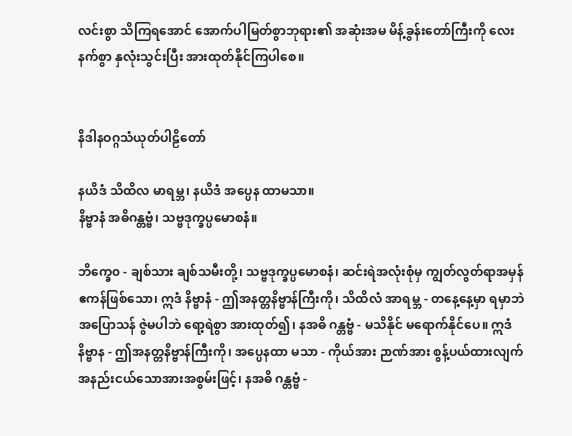လင်းစွာ သိကြရအောင် အောက်ပါမြတ်စွာဘုရား၏ အဆုံးအမ မိန့်ခွန်းတော်ကြီးကို လေးနက်စွာ နှလုံးသွင်းပြီး အားထုတ်နိုင်ကြပါစေ။


နိဒါနဝဂ္ဂသံယုတ်ပါဠိတော်

နယိဒံ သိထိလ မာရမ္ဘ၊ နယိဒံ အပ္ပေန ထာမသာ။
နိဗ္ဗာနံ အဓိဂန္တဗ္ဗံ၊ သဗ္ဗဒုက္ခပ္ပမောစနံ။

ဘိက္ခေ၀ - ချစ်သား ချစ်သမီးတို့၊ သဗ္ဗဒုက္ခပ္ပမောစနံ၊ ဆင်းရဲအလုံးစုံမှ ကျွတ်လွတ်ရာအမှန် ဧကန်ဖြစ်သော၊ ဣဒံ နိဗ္ဗာနံ - ဤအနတ္တနိဗ္ဗာန်ကြီးကို၊ သိထိလံ အာရမ္ဘ - တနေ့နေ့မှာ ရမှာဘဲ အပြောသန် ဇွဲမပါဘဲ ရော့ရဲစွာ အားထုတ်၍၊ နအဓိ ဂန္တဗ္ဗံ - မသိနိုင် မရောက်နိုင်ပေ။ ဣဒံ နိဗ္ဗာန - ဤအနတ္တနိဗ္ဗာန်ကြီးကို၊ အပ္ပေနထာ မသာ - ကိုယ်အား ဉာဏ်အား စွန့်ပယ်ထားလျက် အနည်းငယ်သောအားအစွမ်းဖြင့်၊ နအဓိ ဂန္တဗ္ဗံ -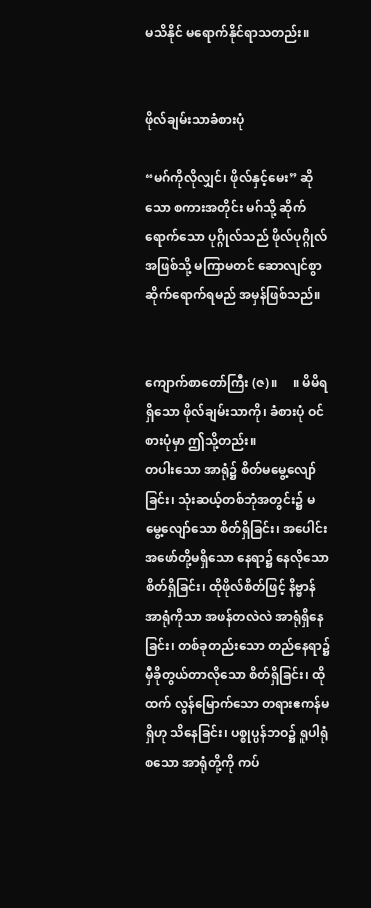မသိနိုင် မရောက်နိုင်ရာသတည်း။


ဖိုလ်ချမ်းသာခံစားပုံ

“မဂ်ကိုလိုလျှင်၊ ဖိုလ်နှင့်မေး” ဆိုသော စကားအတိုင်း မဂ်သို့ ဆိုက်ရောက်သော ပုဂ္ဂိုလ်သည် ဖိုလ်ပုဂ္ဂိုလ်အဖြစ်သို့ မကြာမတင် ဆောလျင်စွာ ဆိုက်ရောက်ရမည် အမှန်ဖြစ်သည်။


ကျောက်စာတော်ကြီး (ဇ)။     ။ မိမိရရှိသော ဖိုလ်ချမ်းသာကို၊ ခံစားပုံ ဝင်စားပုံမှာ ဤသို့တည်း။
တပါးသော အာရုံ၌ စိတ်မမွေ့လျော်ခြင်း၊ သုံးဆယ့်တစ်ဘုံအတွင်း၌ မမွေ့လျော်သော စိတ်ရှိခြင်း၊ အပေါင်းအဖော်တို့မရှိသော နေရာ၌ နေလိုသော စိတ်ရှိခြင်း၊ ထိုဖိုလ်စိတ်ဖြင့် နိဗ္ဗာန်အာရုံကိုသာ အဖန်တလဲလဲ အာရုံရှိနေခြင်း၊ တစ်ခုတည်းသော တည်နေရာ၌ မှီခိုတွယ်တာလိုသော စိတ်ရှိခြင်း၊ ထိုထက် လွန်မြောက်သော တရားဧကန်မရှိဟု သိနေခြင်း၊ ပစ္စုပ္ပန်ဘဝ၌ ရူပါရုံစသော အာရုံတို့ကို ကပ်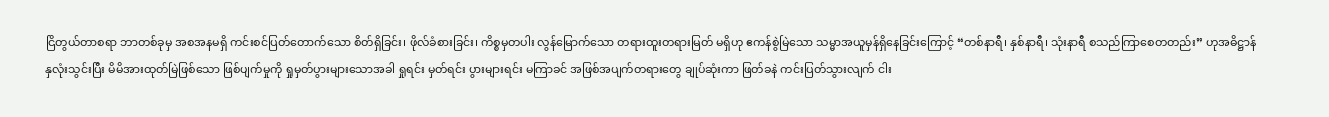ငြိတွယ်တာစရာ ဘာတစ်ခုမှ အစအနမရှိ ကင်းစင်ပြတ်တောက်သော စိတ်ရှိခြင်း၊ ဖိုလ်ခံစားခြင်း၊ ကိစ္စမှတပါး လွန်မြောက်သော တရားထူးတရားမြတ် မရှိဟု ဧကန်စွဲမြဲသော သမ္မာအယူမှန်ရှိနေခြင်းကြောင့် “တစ်နာရီ၊ နှစ်နာရီ၊ သုံးနာရီ စသည်ကြာစေတတည်း” ဟုအဓိဋ္ဌာန် နှလုံးသွင်းပြီး မိမိအားထုတ်မြဲဖြစ်သော ဖြစ်ပျက်မှုကို ရှုမှတ်ပွားများသောအခါ ရှုရင်း မှတ်ရင်း ပွားများရင်း မကြာခင် အဖြစ်အပျက်တရားတွေ ချုပ်ဆုံးကာ ဖြတ်ခနဲ ကင်းပြတ်သွားလျက် ငါး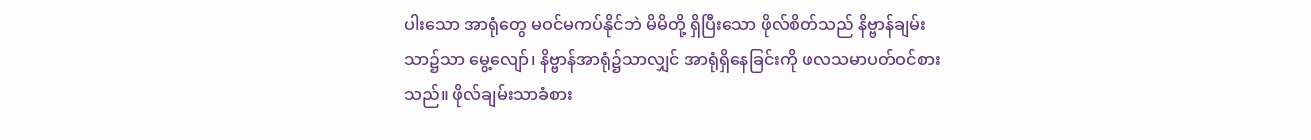ပါးသော အာရုံတွေ မဝင်မကပ်နိုင်ဘဲ မိမိတို့ ရှိပြီးသော ဖိုလ်စိတ်သည် နိဗ္ဗာန်ချမ်းသာ၌သာ မွေ့လျော်၊ နိဗ္ဗာန်အာရုံ၌သာလျှင် အာရုံရှိနေခြင်းကို ဖလသမာပတ်ဝင်စားသည်။ ဖိုလ်ချမ်းသာခံစား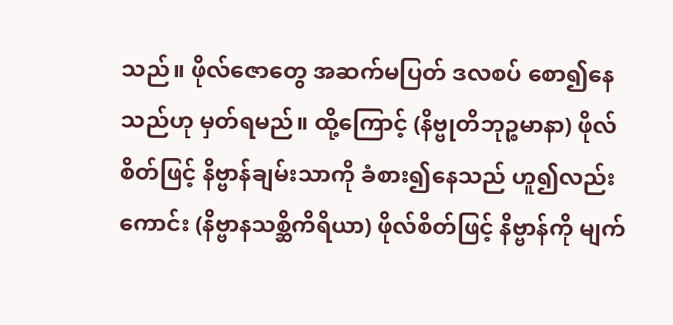သည်။ ဖိုလ်ဇောတွေ အဆက်မပြတ် ဒလစပ် စော၍နေသည်ဟု မှတ်ရမည်။ ထို့ကြောင့် (နိဗ္ဗုတိဘုဉ္စမာနာ) ဖိုလ်စိတ်ဖြင့် နိဗ္ဗာန်ချမ်းသာကို ခံစား၍နေသည် ဟူ၍လည်းကောင်း (နိဗ္ဗာနသစ္ဆိကိရိယာ) ဖိုလ်စိတ်ဖြင့် နိဗ္ဗာန်ကို မျက်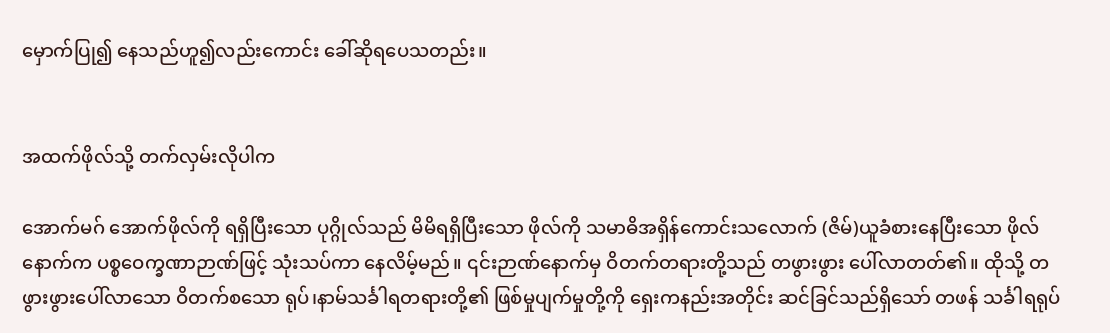မှောက်ပြု၍ နေသည်ဟူ၍လည်းကောင်း ခေါ်ဆိုရပေသတည်း။


အထက်ဖိုလ်သို့ တက်လှမ်းလိုပါက

အောက်မဂ် အောက်ဖိုလ်ကို ရရှိပြီးသော ပုဂ္ဂိုလ်သည် မိမိရရှိပြီးသော ဖိုလ်ကို သမာဓိအရှိန်ကောင်းသလောက် (ဇိမ်)ယူခံစားနေပြီးသော ဖိုလ်နောက်က ပစ္စဝေက္ခဏာဉာဏ်ဖြင့် သုံးသပ်ကာ နေလိမ့်မည်။ ၎င်းဉာဏ်နောက်မှ ဝိတက်တရားတို့သည် တဖွားဖွား ပေါ်လာတတ်၏။ ထိုသို့ တဖွားဖွားပေါ်လာသော ဝိတက်စသော ရုပ်၊နာမ်သင်္ခါရတရားတို့၏ ဖြစ်မှုပျက်မှုတို့ကို ရှေးကနည်းအတိုင်း ဆင်ခြင်သည်ရှိသော် တဖန် သင်္ခါရရုပ်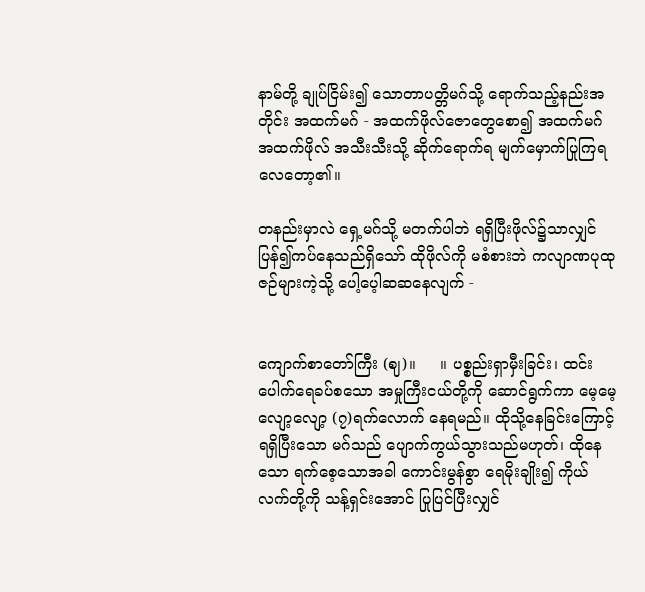နာမ်တို့ ချုပ်ငြိမ်း၍ သောတာပတ္တိမဂ်သို့ ရောက်သည့်နည်းအတိုင်း အထက်မဂ် - အထက်ဖိုလ်ဇောတွေစော၍ အထက်မဂ် အထက်ဖိုလ် အသီးသီးသို့ ဆိုက်ရောက်ရ မျက်မှောက်ပြုကြရလေတော့၏။

တနည်းမှာလဲ ရှေ့မဂ်သို့ မတက်ပါဘဲ ရရှိပြီးဖိုလ်၌သာလျှင် ပြန်၍ကပ်နေသည်ရှိသော် ထိုဖိုလ်ကို မစံစားဘဲ ကလျာဏပုထုဇဉ်များကဲ့သို့ ပေါ့ပေ့ါဆဆနေလျက် -


ကျောက်စာတော်ကြီး (ဈ)။     ။ ပစ္စည်းရှာမှီးခြင်း၊ ထင်းပေါက်ရေခပ်စသော အမှုကြီးငယ်တို့ကို ဆောင်ရွက်ကာ မေ့မေ့လျော့လျော့ (၇)ရက်လောက် နေရမည်။ ထိုသို့နေခြင်းကြောင့် ရရှိပြီးသော မဂ်သည် ပျောက်ကွယ်သွားသည်မဟုတ်၊ ထိုနေသော ရက်စေ့သောအခါ ကောင်းမွန်စွာ ရေမိုးချိုး၍ ကိုယ်လက်တို့ကို သန့်ရှင်းအောင် ပြုပြင်ပြီးလျှင်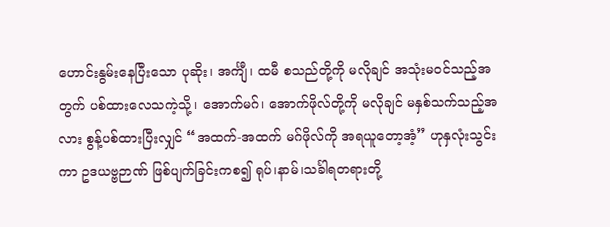ဟောင်းနွမ်းနေပြီးသော ပုဆိုး၊ အင်္ကျီ၊ ထမီ စသည်တို့ကို မလိုချင် အသုံးမဝင်သည့်အတွက် ပစ်ထားလေသကဲ့သို့၊ အောက်မဂ်၊ အောက်ဖိုလ်တို့ကို မလိုချင် မနှစ်သက်သည့်အလား စွန့်ပစ်ထားပြီးလျှင် “အထက်-အထက် မဂ်ဖိုလ်ကို အရယူတော့အံ့” ဟုနှလုံးသွင်းကာ ဥဒယဗ္ဗဉာဏ် ဖြစ်ပျက်ခြင်းကစ၍ ရုပ်၊နာမ်၊သင်္ခါရတရားတို့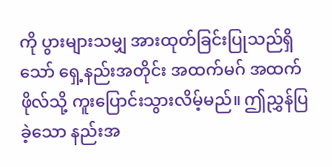ကို ပွားများသမျှ အားထုတ်ခြင်းပြုသည်ရှိသော် ရှေ့နည်းအတိုင်း အထက်မဂ် အထက်ဖိုလ်သို့ ကူးပြောင်းသွားလိမ့်မည်။ ဤညွှန်ပြခဲ့သော နည်းအ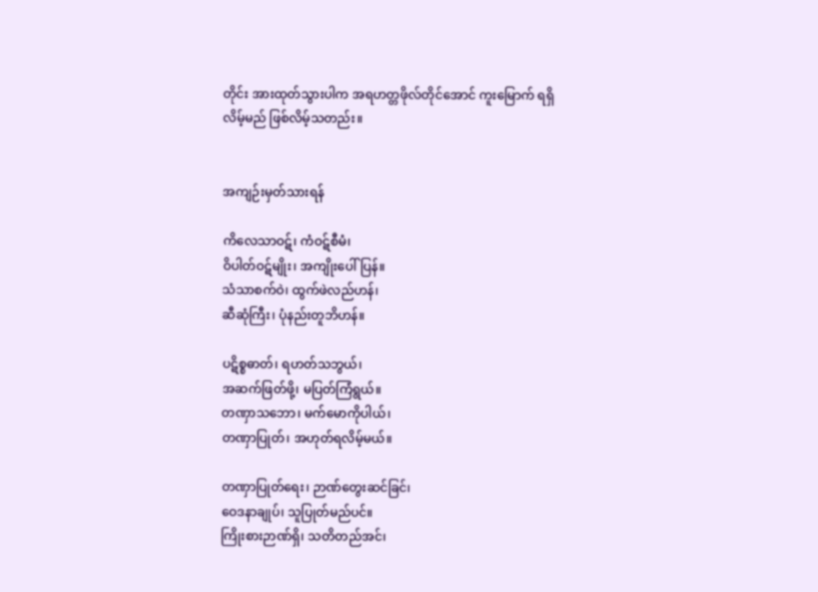တိုင်း အားထုတ်သွားပါက အရဟတ္တဖိုလ်တိုင်အောင် ကူးမြောက် ရရှိလိမ့်မည် ဖြစ်လိမ့်သတည်း။


အကျဉ်းမှတ်သားရန်

ကိလေသာဝဋ်၊ ကံဝဋ်စီမံ၊
ဝိပါတ်ဝဋ်မျိုး၊ အကျိုးပေါ်ပြန်။
သံသာစက်ဝဲ၊ ထွက်ဖဲလည်ဟန်၊
ဆီဆုံကြီး၊ ပုံနည်းတူဘိဟန်။

ပဋိစ္စဓာတ်၊ ရဟတ်သဘွယ်၊
အဆက်ဖြတ်ဖို့၊ မပြတ်ကြံရွယ်။
တဏှာသဘော၊ မက်မောကိုပါယ်၊
တဏှာပြုတ်၊ အဟုတ်ရလိမ့်မယ်။

တဏှာပြုတ်ရေး၊ ဉာဏ်တွေးဆင်ခြင်၊
ဝေဒနာချုပ်၊ သူပြုတ်မည်ပင်။
ကြိုးစားဉာဏ်ရှိ၊ သတိတည်အင်၊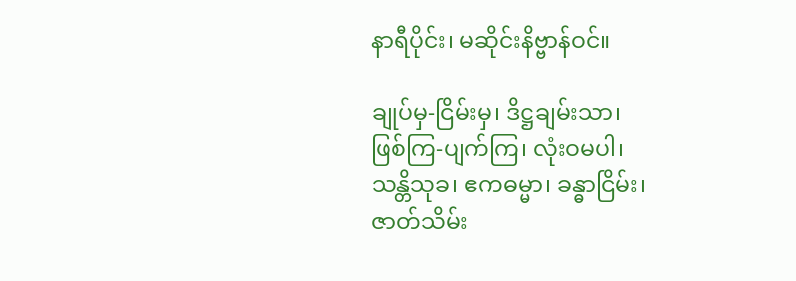နာရီပိုင်း၊ မဆိုင်းနိဗ္ဗာန်ဝင်။

ချုပ်မှ-ငြိမ်းမှ၊ ဒိဋ္ဌချမ်းသာ၊
ဖြစ်ကြ-ပျက်ကြ၊ လုံးဝမပါ၊
သန္တိသုခ၊ ဧကဓမ္မာ၊ ခန္ဓာငြိမ်း၊
ဇာတ်သိမ်း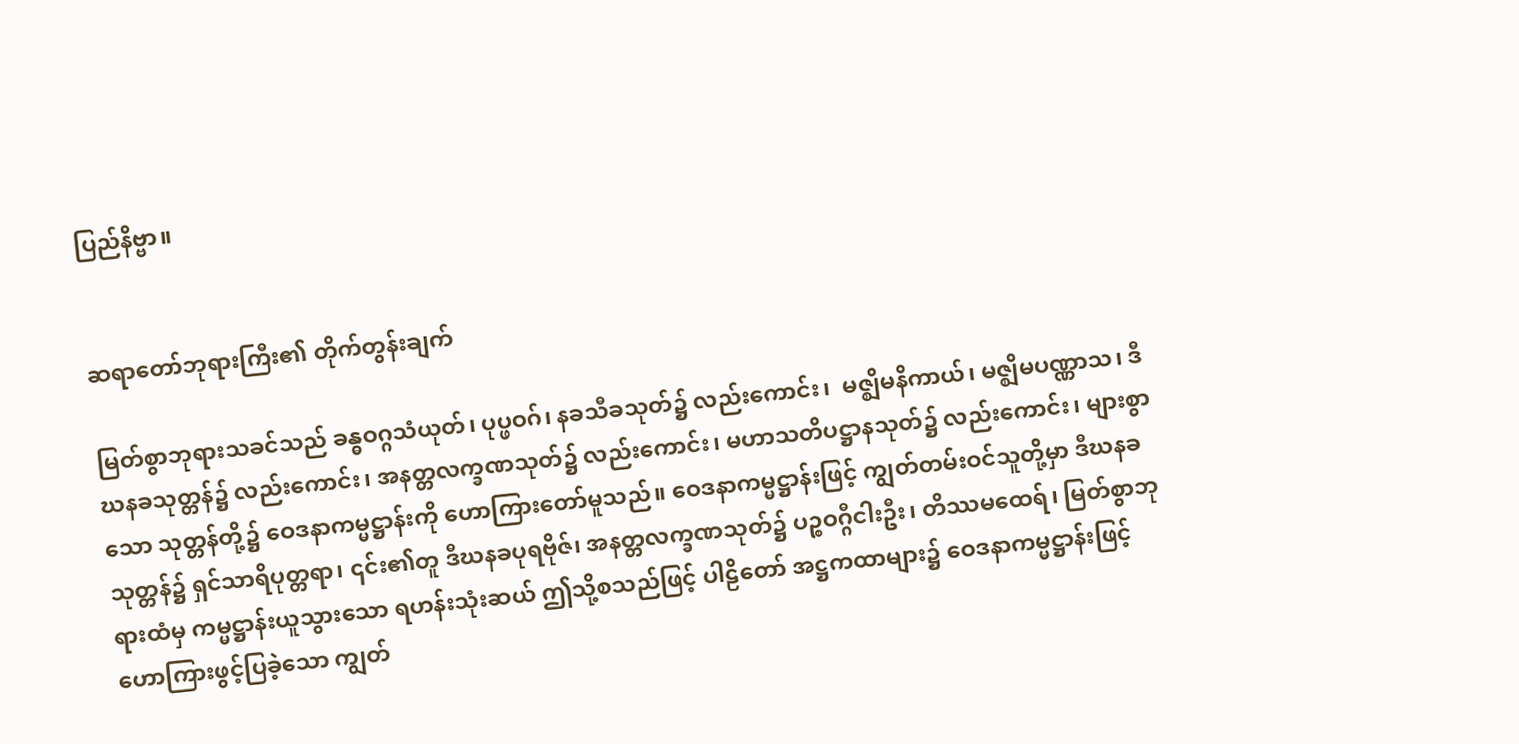ပြည်နိဗ္ဗာ။


ဆရာတော်ဘုရားကြီး၏ တိုက်တွန်းချက်

မြတ်စွာဘုရားသခင်သည် ခန္ဓဝဂ္ဂသံယုတ်၊ ပုပ္ဖဝဂ်၊ နခသီခသုတ်၌ လည်းကောင်း၊  မဇ္ဈိမနိကာယ်၊ မဇ္ဈိမပဏ္ဏာသ၊ ဒီဃနခသုတ္တန်၌ လည်းကောင်း၊ အနတ္တလက္ခဏသုတ်၌ လည်းကောင်း၊ မဟာသတိပဋ္ဌာနသုတ်၌ လည်းကောင်း၊ များစွာသော သုတ္တန်တို့၌ ဝေဒနာကမ္မဋ္ဌာန်းကို ဟောကြားတော်မူသည်။ ဝေဒနာကမ္မဋ္ဌာန်းဖြင့် ကျွတ်တမ်းဝင်သူတို့မှာ ဒီဃနခသုတ္တန်၌ ရှင်သာရိပုတ္တရာ၊ ၎င်း၏တူ ဒီဃနခပုရဗိုဇ်၊ အနတ္တလက္ခဏသုတ်၌ ပဉ္စဝဂ္ဂီငါးဦး၊ တိဿမထေရ်၊ မြတ်စွာဘုရားထံမှ ကမ္မဋ္ဌာန်းယူသွားသော ရဟန်းသုံးဆယ် ဤသို့စသည်ဖြင့် ပါဠိတော် အဋ္ဌကထာများ၌ ဝေဒနာကမ္မဋ္ဌာန်းဖြင့် ဟောကြားဖွင့်ပြခဲ့သော ကျွတ်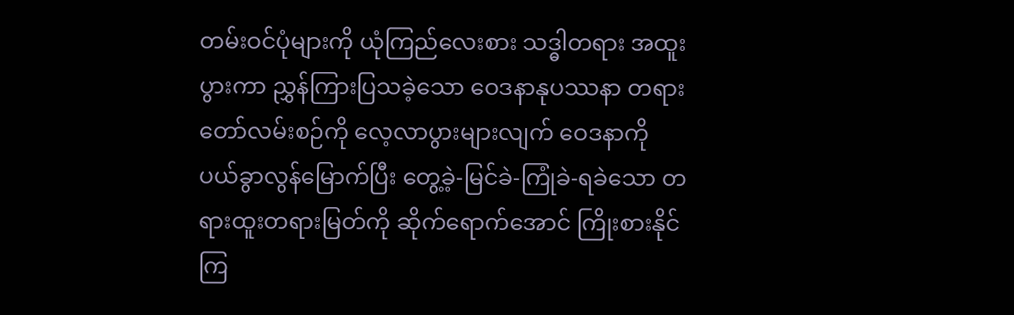တမ်းဝင်ပုံများကို ယုံကြည်လေးစား သဒ္ဓါတရား အထူးပွားကာ ညွှန်ကြားပြသခဲ့သော ဝေဒနာနုပဿနာ တရားတော်လမ်းစဉ်ကို လေ့လာပွားများလျက် ဝေဒနာကို ပယ်ခွာလွန်မြောက်ပြီး တွေ့ခဲ့-မြင်ခဲ-ကြုံခဲ-ရခဲသော တရားထူးတရားမြတ်ကို ဆိုက်ရောက်အောင် ကြိုးစားနိုင်ကြ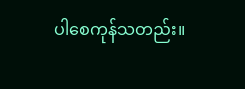ပါစေကုန်သတည်း။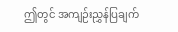ဤတွင် အကျဉ်းညွှန်ပြချက်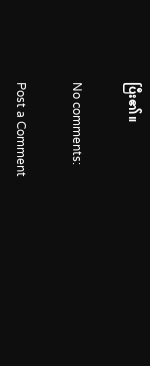ပြီး၏။

No comments:

Post a Comment